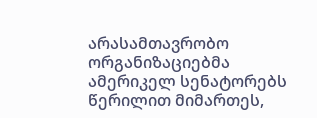არასამთავრობო ორგანიზაციებმა ამერიკელ სენატორებს წერილით მიმართეს,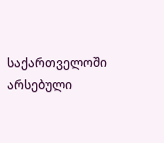საქართველოში არსებული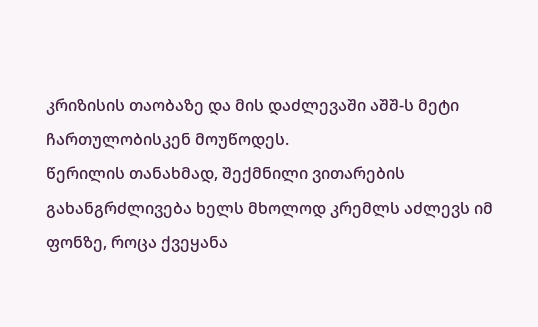კრიზისის თაობაზე და მის დაძლევაში აშშ-ს მეტი ჩართულობისკენ მოუწოდეს.
წერილის თანახმად, შექმნილი ვითარების გახანგრძლივება ხელს მხოლოდ კრემლს აძლევს იმ ფონზე, როცა ქვეყანა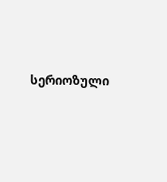სერიოზული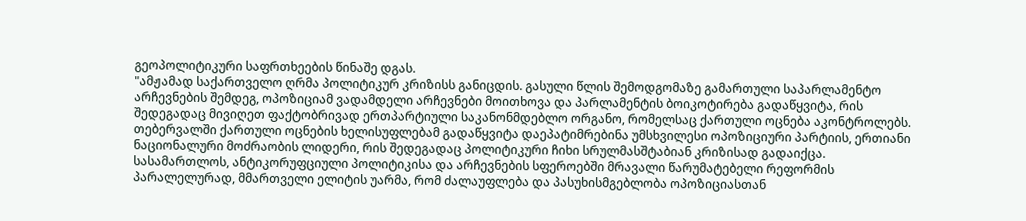გეოპოლიტიკური საფრთხეების წინაშე დგას.
"ამჟამად საქართველო ღრმა პოლიტიკურ კრიზისს განიცდის. გასული წლის შემოდგომაზე გამართული საპარლამენტო არჩევნების შემდეგ, ოპოზიციამ ვადამდელი არჩევნები მოითხოვა და პარლამენტის ბოიკოტირება გადაწყვიტა, რის შედეგადაც მივიღეთ ფაქტობრივად ერთპარტიული საკანონმდებლო ორგანო, რომელსაც ქართული ოცნება აკონტროლებს.
თებერვალში ქართული ოცნების ხელისუფლებამ გადაწყვიტა დაეპატიმრებინა უმსხვილესი ოპოზიციური პარტიის, ერთიანი ნაციონალური მოძრაობის ლიდერი, რის შედეგადაც პოლიტიკური ჩიხი სრულმასშტაბიან კრიზისად გადაიქცა.
სასამართლოს, ანტიკორუფციული პოლიტიკისა და არჩევნების სფეროებში მრავალი წარუმატებელი რეფორმის პარალელურად, მმართველი ელიტის უარმა, რომ ძალაუფლება და პასუხისმგებლობა ოპოზიციასთან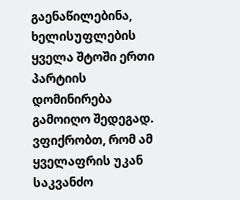გაენაწილებინა, ხელისუფლების ყველა შტოში ერთი პარტიის დომინირება გამოიღო შედეგად. ვფიქრობთ, რომ ამ ყველაფრის უკან საკვანძო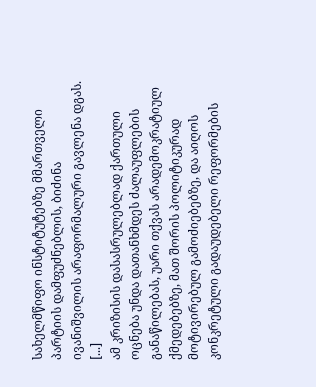სახელმწიფო ინსტიტუტებზე მმართველი პარტიის დამფუძნებლის, ბიძინა ივანიშვილის არაფორმალური გავლენა დგას. [...]
ამ კრიზისის დასასრულებლად ქართული ოცნება უნდა დათანხმდეს ძალაუფლების განაწილებას, უარი თქვას არადემოკრატიულ ქმედებებზე, მათ შორის პოლიტიკურად მოტივირებულ გამოძიებებზე, და აიღოს კონკრეტული გადაუდებელი რეფორმების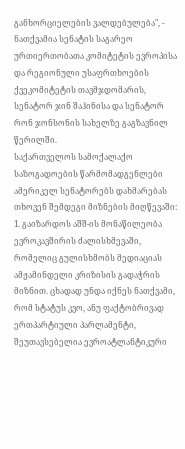განხორციელების ვალდებულება", - ნათქვამია სენატის საგარეო ურთიერთობათა კომიტეტის ევროპისა და რეგიონული უსაფრთხოების ქვეკომიტეტის თავმჯდომარის, სენატორ ჯინ შაჰინისა და სენატორ რონ ჯონსონის სახელზე გაგზავნილ წერილში.
საქართველოს სამოქალაქო საზოგადოების წარმომადგენლები ამერიკელ სენატორებს დახმარებას თხოვენ შემდეგი მიზნების მიღწევაში:
1. გაიზარდოს აშშ-ის მონაწილეობა ევროკავშირის ძალისხმევაში, რომელიც გულისხმობს მედიაციას ამჟამინდელი კრიზისის გადაჭრის მიზნით. ცხადად უნდა იქნეს ნათქვამი, რომ სტატუს კვო, ანუ ფაქტობრივად ერთპარტიული პარლამენტი, შეუთავსებელია ევროატლანტიკური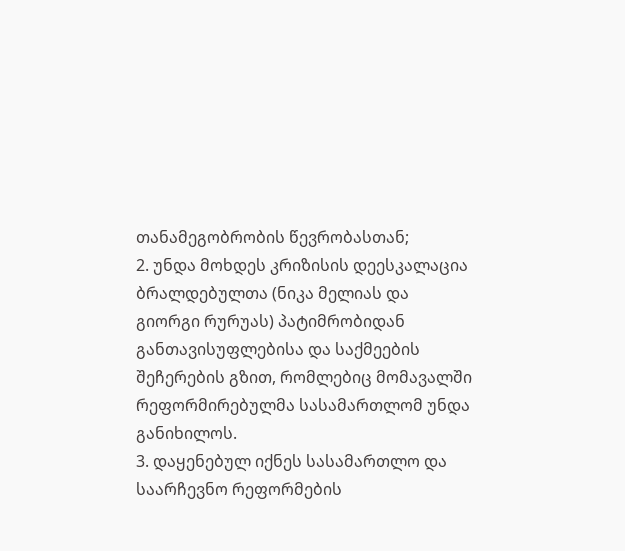თანამეგობრობის წევრობასთან;
2. უნდა მოხდეს კრიზისის დეესკალაცია ბრალდებულთა (ნიკა მელიას და გიორგი რურუას) პატიმრობიდან განთავისუფლებისა და საქმეების შეჩერების გზით, რომლებიც მომავალში რეფორმირებულმა სასამართლომ უნდა განიხილოს.
3. დაყენებულ იქნეს სასამართლო და საარჩევნო რეფორმების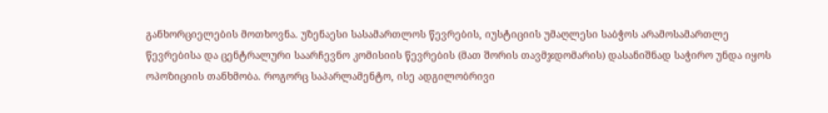განხორციელების მოთხოვნა. უზენაესი სასამართლოს წევრების, იუსტიციის უმაღლესი საბჭოს არამოსამართლე წევრებისა და ცენტრალური საარჩევნო კომისიის წევრების (მათ შორის თავმჯდომარის) დასანიშნად საჭირო უნდა იყოს ოპოზიციის თანხმობა. როგორც საპარლამენტო, ისე ადგილობრივი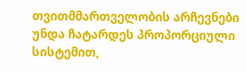თვითმმართველობის არჩევნები უნდა ჩატარდეს პროპორციული სისტემით,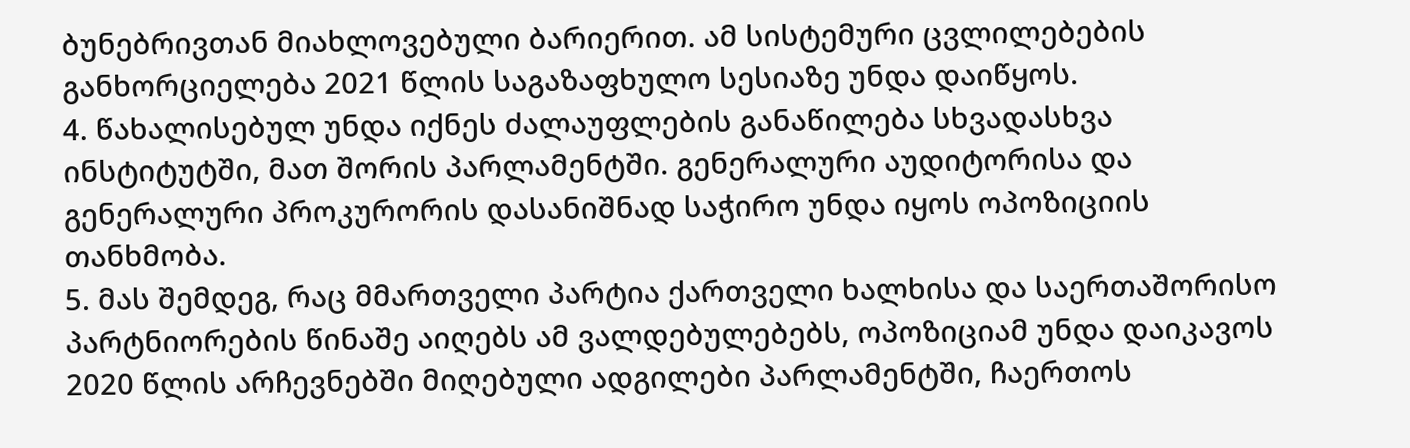ბუნებრივთან მიახლოვებული ბარიერით. ამ სისტემური ცვლილებების განხორციელება 2021 წლის საგაზაფხულო სესიაზე უნდა დაიწყოს.
4. წახალისებულ უნდა იქნეს ძალაუფლების განაწილება სხვადასხვა ინსტიტუტში, მათ შორის პარლამენტში. გენერალური აუდიტორისა და გენერალური პროკურორის დასანიშნად საჭირო უნდა იყოს ოპოზიციის თანხმობა.
5. მას შემდეგ, რაც მმართველი პარტია ქართველი ხალხისა და საერთაშორისო პარტნიორების წინაშე აიღებს ამ ვალდებულებებს, ოპოზიციამ უნდა დაიკავოს 2020 წლის არჩევნებში მიღებული ადგილები პარლამენტში, ჩაერთოს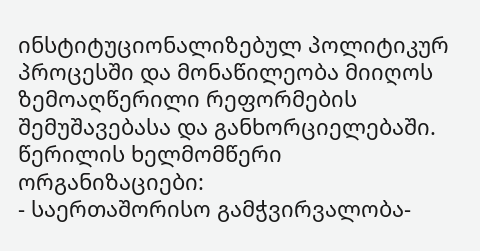ინსტიტუციონალიზებულ პოლიტიკურ პროცესში და მონაწილეობა მიიღოს ზემოაღწერილი რეფორმების შემუშავებასა და განხორციელებაში.
წერილის ხელმომწერი ორგანიზაციები:
- საერთაშორისო გამჭვირვალობა-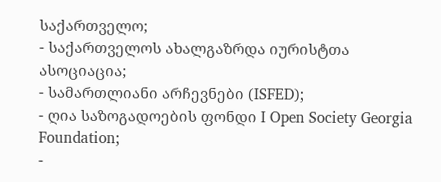საქართველო;
- საქართველოს ახალგაზრდა იურისტთა ასოციაცია;
- სამართლიანი არჩევნები (ISFED);
- ღია საზოგადოების ფონდი I Open Society Georgia Foundation;
-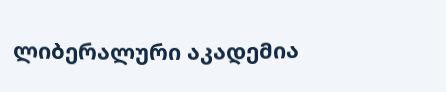ლიბერალური აკადემია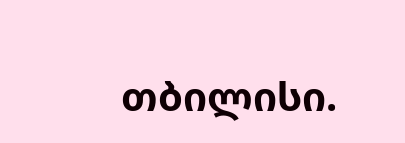თბილისი.